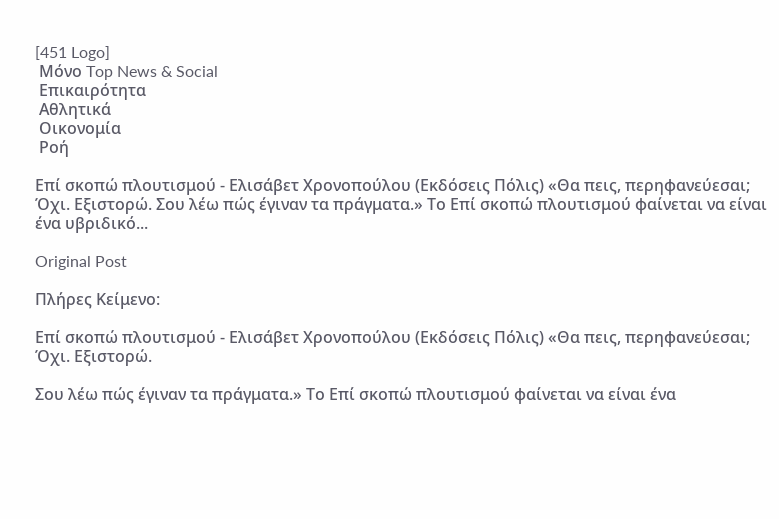[451 Logo]
 Μόνο Top News & Social
 Επικαιρότητα
 Αθλητικά
 Οικονομία
 Ροή

Επί σκοπώ πλουτισμού - Ελισάβετ Χρονοπούλου (Εκδόσεις Πόλις) «Θα πεις, περηφανεύεσαι; Όχι. Εξιστορώ. Σου λέω πώς έγιναν τα πράγματα.» Το Επί σκοπώ πλουτισμού φαίνεται να είναι ένα υβριδικό...

Original Post

Πλήρες Κείμενο:

Επί σκοπώ πλουτισμού - Ελισάβετ Χρονοπούλου (Εκδόσεις Πόλις) «Θα πεις, περηφανεύεσαι; Όχι. Εξιστορώ.

Σου λέω πώς έγιναν τα πράγματα.» Το Επί σκοπώ πλουτισμού φαίνεται να είναι ένα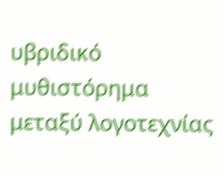υβριδικό μυθιστόρημα μεταξύ λογοτεχνίας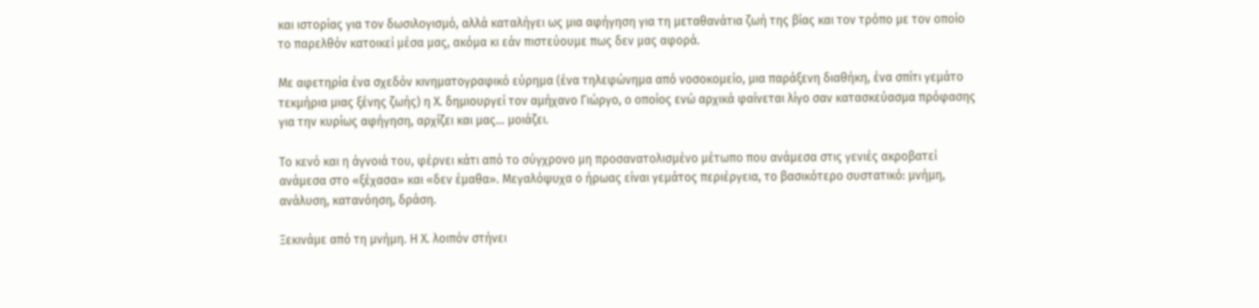και ιστορίας για τον δωσιλογισμό, αλλά καταλήγει ως μια αφήγηση για τη μεταθανάτια ζωή της βίας και τον τρόπο με τον οποίο το παρελθόν κατοικεί μέσα μας, ακόμα κι εάν πιστεύουμε πως δεν μας αφορά.

Με αφετηρία ένα σχεδόν κινηματογραφικό εύρημα (ένα τηλεφώνημα από νοσοκομείο, μια παράξενη διαθήκη, ένα σπίτι γεμάτο τεκμήρια μιας ξένης ζωής) η Χ. δημιουργεί τον αμήχανο Γιώργο, ο οποίος ενώ αρχικά φαίνεται λίγο σαν κατασκεύασμα πρόφασης για την κυρίως αφήγηση, αρχίζει και μας… μοιάζει.

Το κενό και η άγνοιά του, φέρνει κάτι από το σύγχρονο μη προσανατολισμένο μέτωπο που ανάμεσα στις γενιές ακροβατεί ανάμεσα στο «ξέχασα» και «δεν έμαθα». Μεγαλόψυχα ο ήρωας είναι γεμάτος περιέργεια, το βασικότερο συστατικό: μνήμη, ανάλυση, κατανόηση, δράση.

Ξεκινάμε από τη μνήμη. Η Χ. λοιπόν στήνει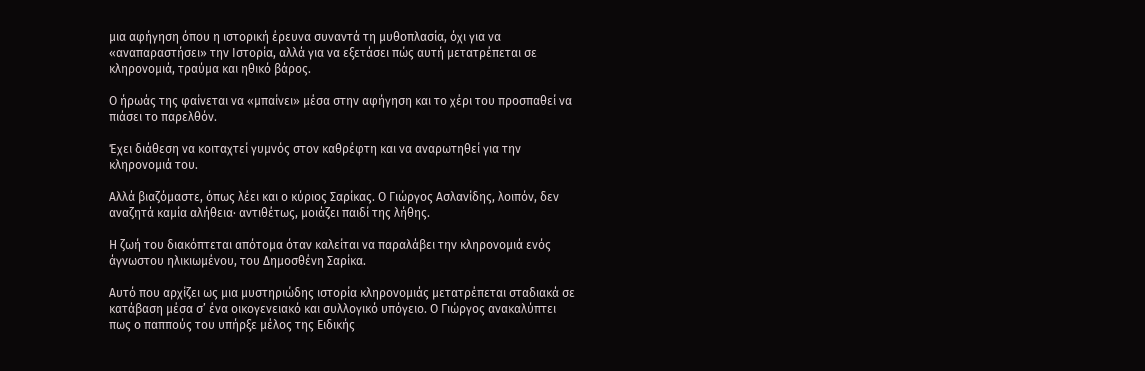μια αφήγηση όπου η ιστορική έρευνα συναντά τη μυθοπλασία, όχι για να «αναπαραστήσει» την Ιστορία, αλλά για να εξετάσει πώς αυτή μετατρέπεται σε κληρονομιά, τραύμα και ηθικό βάρος.

Ο ήρωάς της φαίνεται να «μπαίνει» μέσα στην αφήγηση και το χέρι του προσπαθεί να πιάσει το παρελθόν.

Έχει διάθεση να κοιταχτεί γυμνός στον καθρέφτη και να αναρωτηθεί για την κληρονομιά του.

Αλλά βιαζόμαστε, όπως λέει και ο κύριος Σαρίκας. Ο Γιώργος Ασλανίδης, λοιπόν, δεν αναζητά καμία αλήθεια· αντιθέτως, μοιάζει παιδί της λήθης.

Η ζωή του διακόπτεται απότομα όταν καλείται να παραλάβει την κληρονομιά ενός άγνωστου ηλικιωμένου, του Δημοσθένη Σαρίκα.

Αυτό που αρχίζει ως μια μυστηριώδης ιστορία κληρονομιάς μετατρέπεται σταδιακά σε κατάβαση μέσα σ’ ένα οικογενειακό και συλλογικό υπόγειο. Ο Γιώργος ανακαλύπτει πως ο παππούς του υπήρξε μέλος της Ειδικής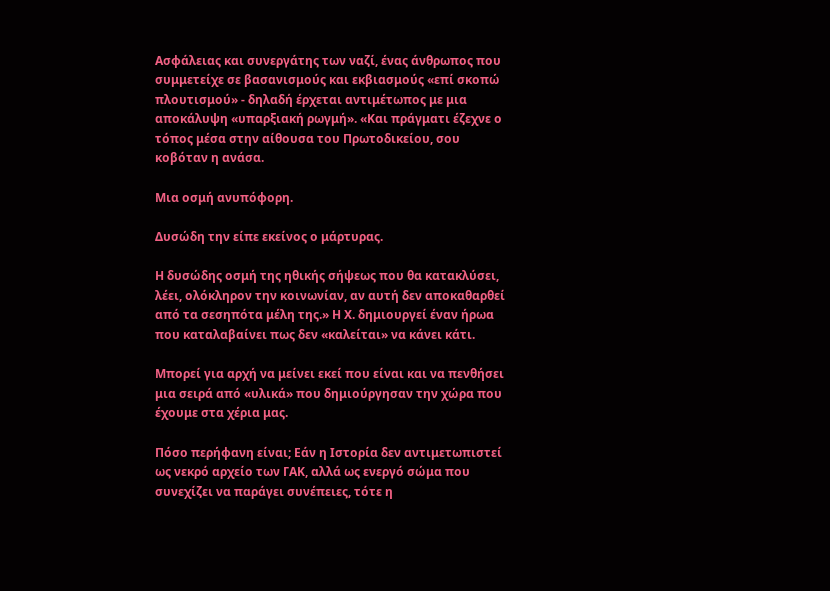Ασφάλειας και συνεργάτης των ναζί, ένας άνθρωπος που συμμετείχε σε βασανισμούς και εκβιασμούς «επί σκοπώ πλουτισμού» - δηλαδή έρχεται αντιμέτωπος με μια αποκάλυψη «υπαρξιακή ρωγμή». «Και πράγματι έζεχνε ο τόπος μέσα στην αίθουσα του Πρωτοδικείου, σου κοβόταν η ανάσα.

Μια οσμή ανυπόφορη.

Δυσώδη την είπε εκείνος ο μάρτυρας.

Η δυσώδης οσμή της ηθικής σήψεως που θα κατακλύσει, λέει, ολόκληρον την κοινωνίαν, αν αυτή δεν αποκαθαρθεί από τα σεσηπότα μέλη της.» Η Χ. δημιουργεί έναν ήρωα που καταλαβαίνει πως δεν «καλείται» να κάνει κάτι.

Μπορεί για αρχή να μείνει εκεί που είναι και να πενθήσει μια σειρά από «υλικά» που δημιούργησαν την χώρα που έχουμε στα χέρια μας.

Πόσο περήφανη είναι; Εάν η Ιστορία δεν αντιμετωπιστεί ως νεκρό αρχείο των ΓΑΚ, αλλά ως ενεργό σώμα που συνεχίζει να παράγει συνέπειες, τότε η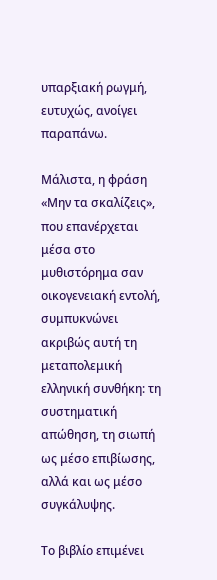υπαρξιακή ρωγμή, ευτυχώς, ανοίγει παραπάνω.

Μάλιστα, η φράση «Μην τα σκαλίζεις», που επανέρχεται μέσα στο μυθιστόρημα σαν οικογενειακή εντολή, συμπυκνώνει ακριβώς αυτή τη μεταπολεμική ελληνική συνθήκη: τη συστηματική απώθηση, τη σιωπή ως μέσο επιβίωσης, αλλά και ως μέσο συγκάλυψης.

Το βιβλίο επιμένει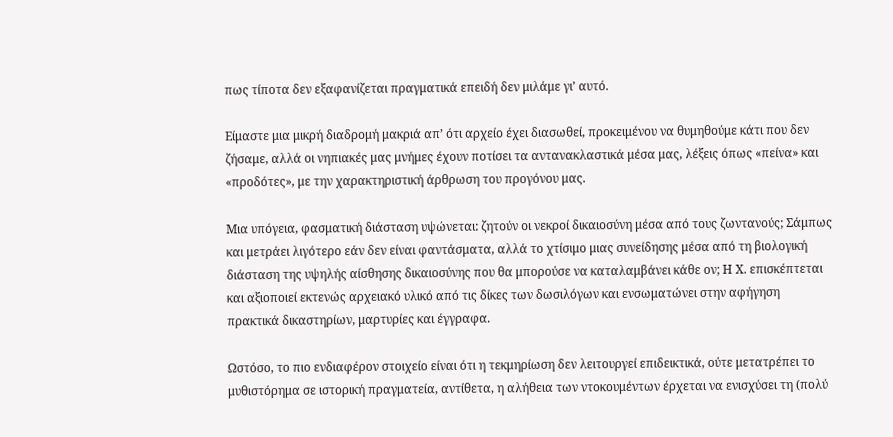πως τίποτα δεν εξαφανίζεται πραγματικά επειδή δεν μιλάμε γι’ αυτό.

Είμαστε μια μικρή διαδρομή μακριά απ’ ότι αρχείο έχει διασωθεί, προκειμένου να θυμηθούμε κάτι που δεν ζήσαμε, αλλά οι νηπιακές μας μνήμες έχουν ποτίσει τα αντανακλαστικά μέσα μας, λέξεις όπως «πείνα» και «προδότες», με την χαρακτηριστική άρθρωση του προγόνου μας.

Μια υπόγεια, φασματική διάσταση υψώνεται: ζητούν οι νεκροί δικαιοσύνη μέσα από τους ζωντανούς; Σάμπως και μετράει λιγότερο εάν δεν είναι φαντάσματα, αλλά το χτίσιμο μιας συνείδησης μέσα από τη βιολογική διάσταση της υψηλής αίσθησης δικαιοσύνης που θα μπορούσε να καταλαμβάνει κάθε ον; Η Χ. επισκέπτεται και αξιοποιεί εκτενώς αρχειακό υλικό από τις δίκες των δωσιλόγων και ενσωματώνει στην αφήγηση πρακτικά δικαστηρίων, μαρτυρίες και έγγραφα.

Ωστόσο, το πιο ενδιαφέρον στοιχείο είναι ότι η τεκμηρίωση δεν λειτουργεί επιδεικτικά, ούτε μετατρέπει το μυθιστόρημα σε ιστορική πραγματεία, αντίθετα, η αλήθεια των ντοκουμέντων έρχεται να ενισχύσει τη (πολύ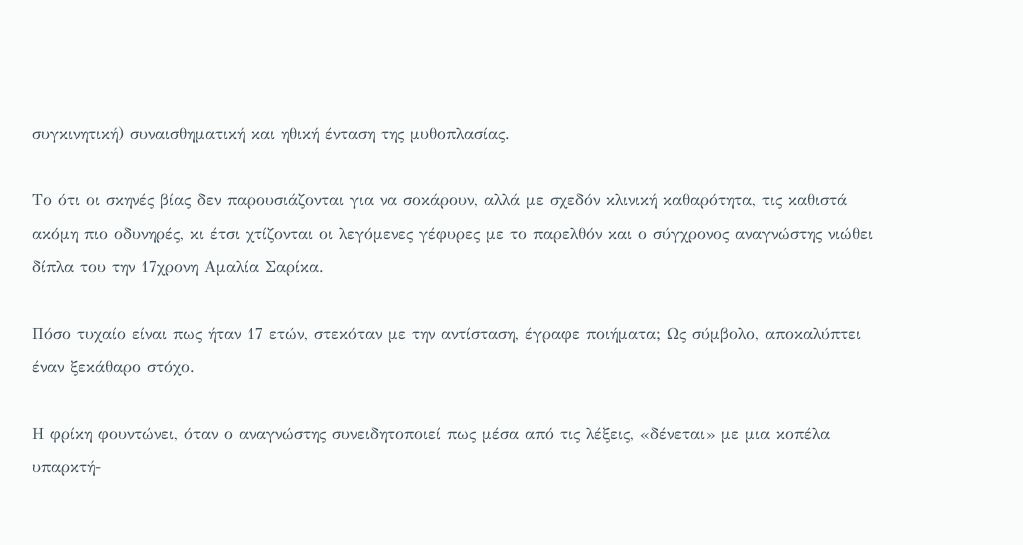συγκινητική) συναισθηματική και ηθική ένταση της μυθοπλασίας.

Το ότι οι σκηνές βίας δεν παρουσιάζονται για να σοκάρουν, αλλά με σχεδόν κλινική καθαρότητα, τις καθιστά ακόμη πιο οδυνηρές, κι έτσι χτίζονται οι λεγόμενες γέφυρες με το παρελθόν και ο σύγχρονος αναγνώστης νιώθει δίπλα του την 17χρονη Αμαλία Σαρίκα.

Πόσο τυχαίο είναι πως ήταν 17 ετών, στεκόταν με την αντίσταση, έγραφε ποιήματα; Ως σύμβολο, αποκαλύπτει έναν ξεκάθαρο στόχο.

Η φρίκη φουντώνει, όταν ο αναγνώστης συνειδητοποιεί πως μέσα από τις λέξεις, «δένεται» με μια κοπέλα υπαρκτή-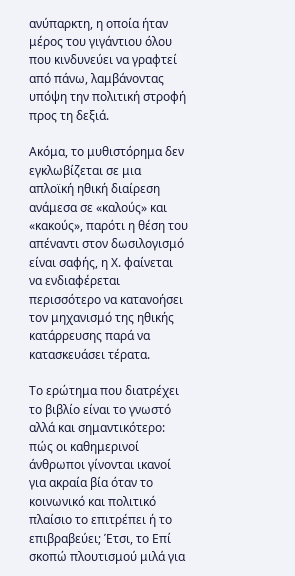ανύπαρκτη, η οποία ήταν μέρος του γιγάντιου όλου που κινδυνεύει να γραφτεί από πάνω, λαμβάνοντας υπόψη την πολιτική στροφή προς τη δεξιά.

Ακόμα, το μυθιστόρημα δεν εγκλωβίζεται σε μια απλοϊκή ηθική διαίρεση ανάμεσα σε «καλούς» και «κακούς», παρότι η θέση του απέναντι στον δωσιλογισμό είναι σαφής, η Χ. φαίνεται να ενδιαφέρεται περισσότερο να κατανοήσει τον μηχανισμό της ηθικής κατάρρευσης παρά να κατασκευάσει τέρατα.

Το ερώτημα που διατρέχει το βιβλίο είναι το γνωστό αλλά και σημαντικότερο: πώς οι καθημερινοί άνθρωποι γίνονται ικανοί για ακραία βία όταν το κοινωνικό και πολιτικό πλαίσιο το επιτρέπει ή το επιβραβεύει; Έτσι, το Επί σκοπώ πλουτισμού μιλά για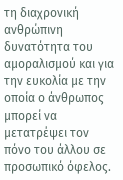τη διαχρονική ανθρώπινη δυνατότητα του αμοραλισμού και για την ευκολία με την οποία ο άνθρωπος μπορεί να μετατρέψει τον πόνο του άλλου σε προσωπικό όφελος.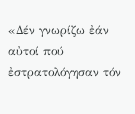«Δέν γνωρίζω ἐάν αὐτοί πού ἐστρατολόγησαν τόν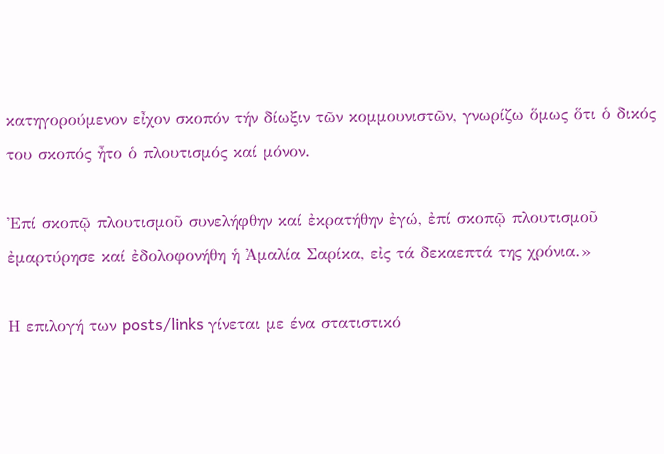κατηγορούμενον εἶχον σκοπόν τήν δίωξιν τῶν κομμουνιστῶν, γνωρίζω ὅμως ὅτι ὁ δικός του σκοπός ἦτο ὁ πλουτισμός καί μόνον.

Ἐπί σκοπῷ πλουτισμοῦ συνελήφθην καί ἐκρατήθην ἐγώ, ἐπί σκοπῷ πλουτισμοῦ ἐμαρτύρησε καί ἐδολοφονήθη ἡ Ἀμαλία Σαρίκα, εἰς τά δεκαεπτά της χρόνια.»

Η επιλογή των posts/links γίνεται με ένα στατιστικό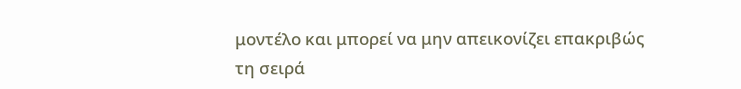μοντέλο και μπορεί να μην απεικονίζει επακριβώς τη σειρά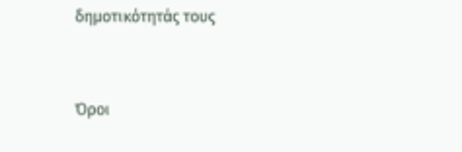δημοτικότητάς τους


Όροι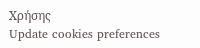Χρήσης
Update cookies preferences